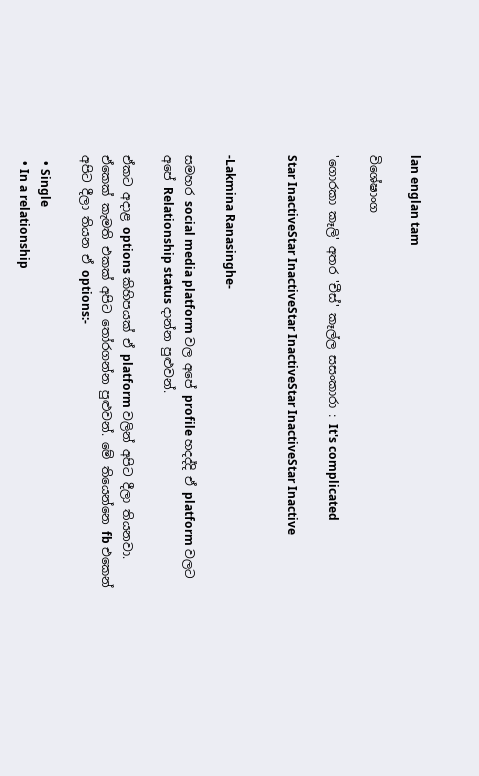lan englan tam

විශේෂාංග

'ගොරකා කෑලි' අතර 'චීස්' කෑල්ල සසංකාරා : It's complicated

Star InactiveStar InactiveStar InactiveStar InactiveStar Inactive


-Lakmina Ranasinghe-

සමහර social media platform වල අපේ profile හදද්දි ඒ platform වලට අපේ Relationship status දාන්න පුළුවන්.

ඒකට අදාළ options කිහිපයක් ඒ platform වලින් අපිට දීලා තියනවා. ඒකෙක් කැමති එකක් අපිට තෝරගන්න පුළුවන්. මේ තියෙන්නෙ fb එකෙන් අපිට දීලා තියන ඒ options:-

  • Single
  • In a relationship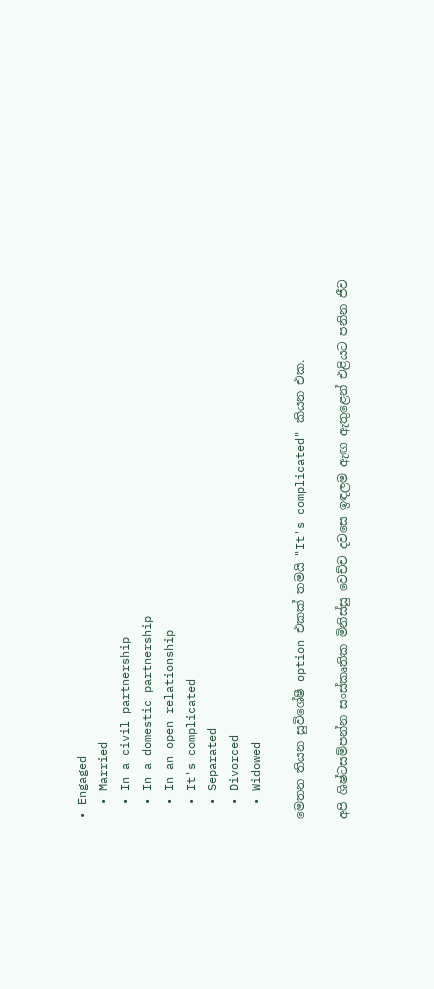• Engaged
  • Married
  • In a civil partnership
  • In a domestic partnership
  • In an open relationship
  • It's complicated
  • Separated
  • Divorced
  • Widowed

මෙතන තියන සුවිශේෂී option එකක් තමයි "It's complicated" කියන එක.

අපි ශිෂ්ටසම්පන්න සංස්කෘතික මිනිස්සු වෙච්ච දවසෙ ඉඳලම ඇඟ ඇතුළෙන් එළියට පනින ජීව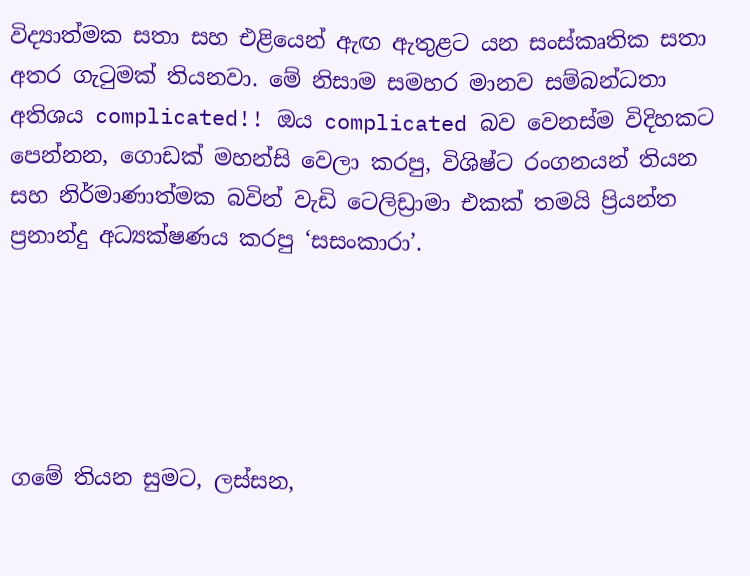විද්‍යාත්මක සතා සහ එළියෙන් ඇඟ ඇතුළට යන සංස්කෘතික සතා අතර ගැටුමක් තියනවා. මේ නිසාම සමහර මානව සම්බන්ධතා අතිශය complicated!! ඔය complicated බව වෙනස්ම විදිහකට පෙන්නන, ගොඩක් මහන්සි වෙලා කරපු, විශිෂ්ට රංගනයන් තියන සහ නිර්මාණාත්මක බවින් වැඩි ටෙලිඩ්‍රාමා එකක් තමයි ප්‍රියන්ත ප්‍රනාන්දු අධ්‍යක්ෂණය කරපු ‘සසංකාරා’.





ගමේ තියන සුමට, ලස්සන,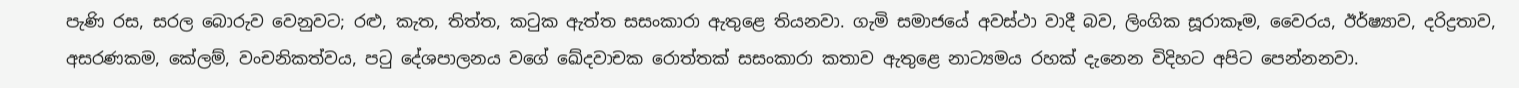පැණි රස, සරල බොරුව වෙනුවට; රළු, කැත, තිත්ත, කටුක ඇත්ත සසංකාරා ඇතුළෙ තියනවා. ගැමි සමාජයේ අවස්ථා වාදී බව, ලිංගික සූරාකෑම, වෛරය, ඊර්ෂ්‍යාව, දරිද්‍රතාව, අසරණකම, කේලම්, වංචනිකත්වය, පටු දේශපාලනය වගේ ඛේදවාචක රොත්තක් සසංකාරා කතාව ඇතුළෙ නාට්‍යමය රහක් දැනෙන විදිහට අපිට පෙන්නනවා.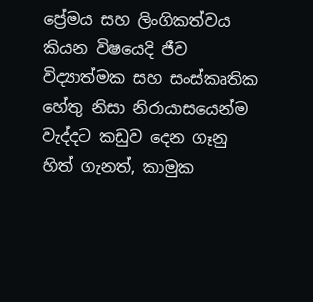ප්‍රේමය සහ ලිංගිකත්වය කියන විෂයෙදි ජීව විද්‍යාත්මක සහ සංස්කෘතික හේතු නිසා නිරායාසයෙන්ම වැද්දට කඩුව දෙන ගෑනු හිත් ගැනත්, කාමුක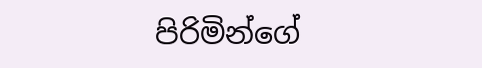පිරිමින්ගේ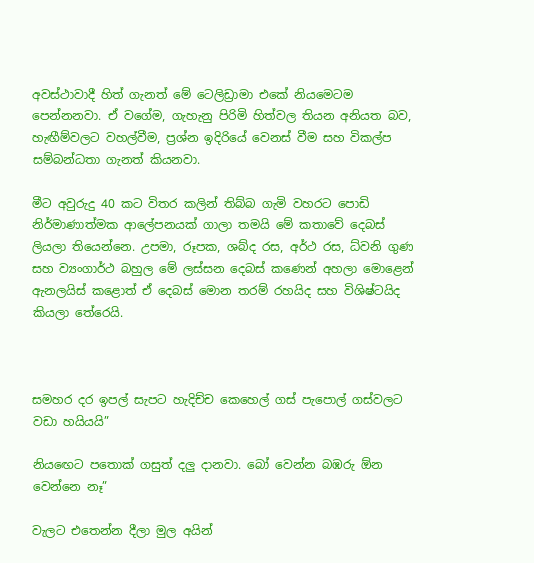අවස්ථාවාදී හිත් ගැනත් මේ ටෙලිඩ්‍රාමා එකේ නියමෙටම පෙන්නනවා. ඒ වගේම, ගැහැනු පිරිමි හිත්වල තියන අනියත බව, හැඟීම්වලට වහල්වීම, ප්‍රශ්න ඉදිරියේ වෙනස් වීම සහ විකල්ප සම්බන්ධතා ගැනත් කියනවා.

මීට අවුරුදු 40 කට විතර කලින් තිබ්බ ගැමි වහරට පොඩි නිර්මාණාත්මක ආලේපනයක් ගාලා තමයි මේ කතාවේ දෙබස් ලියලා තියෙන්නෙ. උපමා, රූපක, ශබ්ද රස, අර්ථ රස, ධ්වනි ගුණ සහ ව්‍යංගාර්ථ බහුල මේ ලස්සන දෙබස් කණෙන් අහලා මොළෙන් ඇනලයිස් කළොත් ඒ දෙබස් මොන තරම් රහයිද සහ විශිෂ්ටයිද කියලා තේරෙයි.



සමහර දර ඉපල් සැපට හැදිච්ච කෙහෙල් ගස් පැපොල් ගස්වලට වඩා හයියයි”

නියඟෙට පතොක් ගසුත් දලු දානවා. බෝ වෙන්න බඹරු ඕන වෙන්නෙ නෑ”

වැලට එතෙන්න දීලා මුල අයින්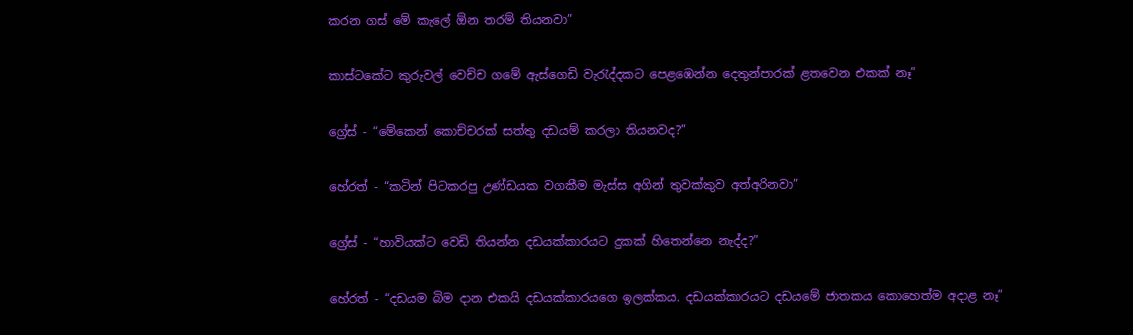කරන ගස් මේ කැලේ ඕන තරම් තියනවා”

කාස්ටකේට කුරුවල් වෙච්ච ගමේ ඇස්ගෙඩි වැරැද්දකට පෙළඹෙන්න දෙතුන්පාරක් ළතවෙන එකක් නෑ”

ග්‍රේස් - “මේකෙන් කොච්චරක් සත්තු දඩයම් කරලා තියනවද?”

හේරත් - “කටින් පිටකරපු උණ්ඩයක වගකීම මැස්ස අගින් තුවක්කුව අත්අරිනවා”

ග්‍රේස් - “හාවියක්ට වෙඩි තියන්න දඩයක්කාරයට දුකක් හිතෙන්නෙ නැද්ද?”

හේරත් - “දඩයම බිම දාන එකයි දඩයක්කාරයගෙ ඉලක්කය. දඩයක්කාරයට දඩයමේ ජාතකය කොහෙත්ම අදාළ නෑ”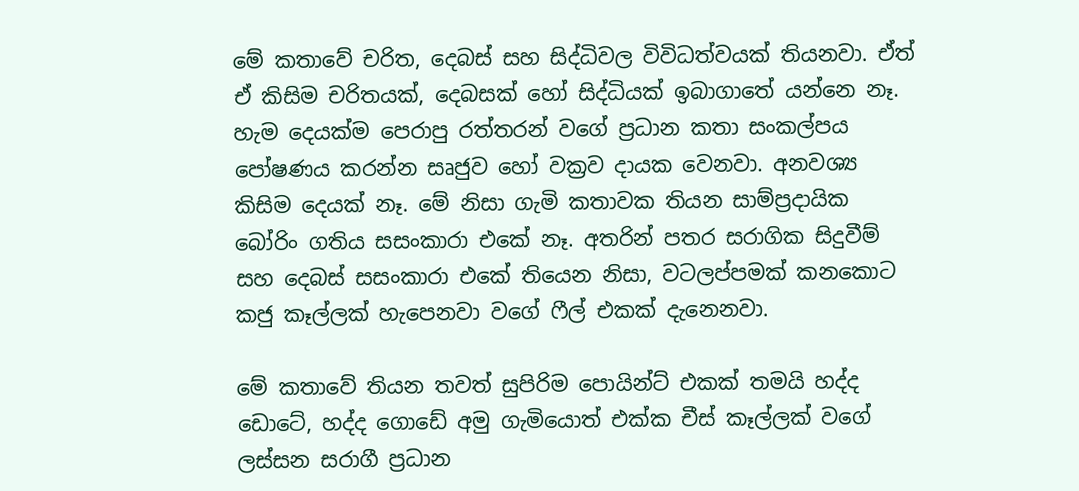මේ කතාවේ චරිත, දෙබස් සහ සිද්ධිවල විවිධත්වයක් තියනවා. ඒත් ඒ කිසිම චරිතයක්, දෙබසක් හෝ සිද්ධියක් ඉබාගාතේ යන්නෙ නෑ. හැම දෙයක්ම පෙරාපු රත්තරන් වගේ ප්‍රධාන කතා සංකල්පය පෝෂණය කරන්න සෘජුව හෝ වක්‍රව දායක වෙනවා. අනවශ්‍ය කිසිම දෙයක් නෑ. මේ නිසා ගැමි කතාවක තියන සාම්ප්‍රදායික බෝරිං ගතිය සසංකාරා එකේ නෑ. අතරින් පතර සරාගික සිදුවීම් සහ දෙබස් සසංකාරා එකේ තියෙන නිසා, වටලප්පමක් කනකොට කජු කෑල්ලක් හැපෙනවා වගේ ෆීල් එකක් දැනෙනවා.

මේ කතාවේ තියන තවත් සුපිරිම පොයින්ට් එකක් තමයි හද්ද ඩොටේ, හද්ද ගොඩේ අමු ගැමියොත් එක්ක චීස් කෑල්ලක් වගේ ලස්සන සරාගී ප්‍රධාන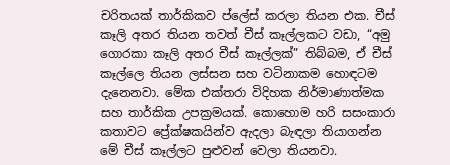චරිතයක් තාර්කිකව ප්ලේස් කරලා තියන එක. චීස් කෑලි අතර තියන තවත් චීස් කෑල්ලකට වඩා, “අමු ගොරකා කෑලි අතර චීස් කෑල්ලක්” තිබ්බම, ඒ චීස් කෑල්ලෙ තියන ලස්සන සහ වටිනාකම හොඳටම දැනෙනවා. මේක එක්තරා විදිහක නිර්මාණාත්මක සහ තාර්කික උපක්‍රමයක්. කොහොම හරි සසංකාරා කතාවට ප්‍රේක්ෂකයින්ව ඇදලා බැඳලා තියාගන්න මේ චීස් කෑල්ලට පුළුවන් වෙලා තියනවා.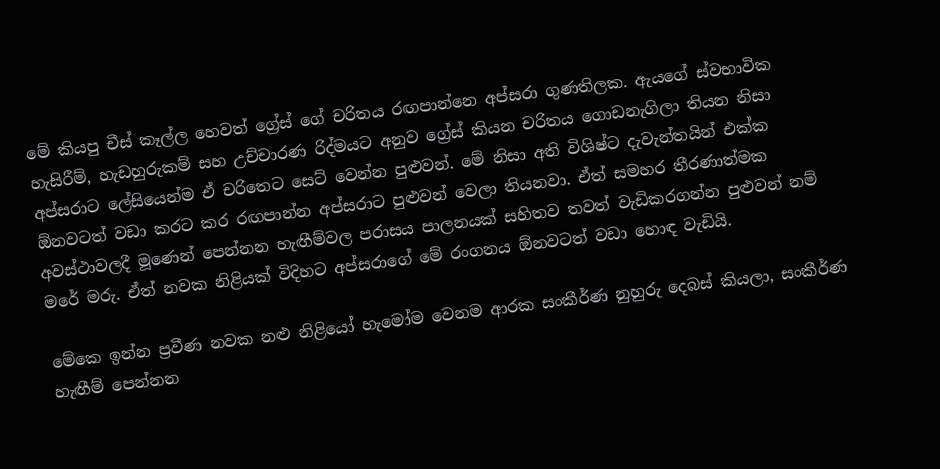මේ කියපු චීස් කෑල්ල හෙවත් ග්‍රේස් ගේ චරිතය රඟපාන්නෙ අප්සරා ගුණතිලක. ඇයගේ ස්වභාවික හැසිරීම්, හැඩහුරුකම් සහ උච්චාරණ රිද්මයට අනුව ග්‍රේස් කියන චරිතය ගොඩනැගිලා තියන නිසා අප්සරාට ලේසියෙන්ම ඒ චරිතෙට සෙට් වෙන්න පුළුවන්. මේ නිසා අති විශිෂ්ට දැවැන්තයින් එක්ක ඕනවටත් වඩා කරට කර රඟපාන්න අප්සරාට පුළුවන් වෙලා තියනවා. ඒත් සමහර තීරණාත්මක අවස්ථාවලදී මූණෙන් පෙන්නන හැඟීම්වල පරාසය පාලනයක් සහිතව තවත් වැඩිකරගන්න පුළුවන් නම් මරේ මරු. ඒත් නවක නිළියක් විදිහට අප්සරාගේ මේ රංගනය ඕනවටත් වඩා හොඳ වැඩියි.

මේකෙ ඉන්න ප්‍රවීණ නවක නළු නිළියෝ හැමෝම වෙනම ආරක සංකීර්ණ නුහුරු දෙබස් කියලා, සංකීර්ණ හැඟීම් පෙන්නන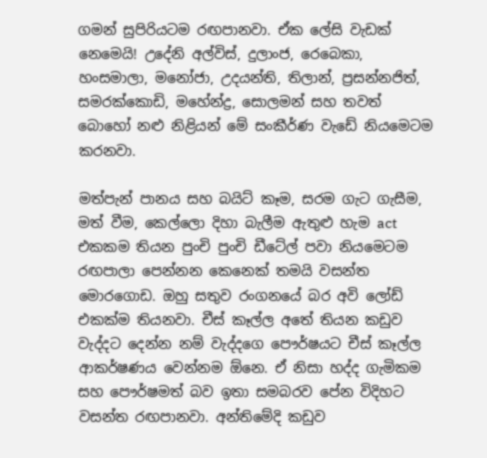ගමන් සුපිරියටම රඟපානවා. ඒක ලේසි වැඩක් නෙමෙයි! උදේනි අල්විස්, දුලාංජ, රෙබෙකා, හංසමාලා, මනෝජා, උදයන්ති, තිලාන්, ප්‍රසන්නජිත්, සමරක්කොඩි, මහේන්ද්‍ර, සොලමන් සහ තවත් බොහෝ නළු නිළියන් මේ සංකීර්ණ වැඩේ නියමෙටම කරනවා.

මත්පැන් පානය සහ බයිට් කෑම, සරම ගැට ගැසීම, මත් වීම, කෙල්ලො දිහා බැලීම ඇතුළු හැම act එකකම තියන පුංචි පුංචි ඩීටේල් පවා නියමෙටම රඟපාලා පෙන්නන කෙනෙක් තමයි වසන්ත මොරගොඩ. ඔහු සතුව රංගනයේ බර අවි ලෝඩ් එකක්ම තියනවා. චීස් කෑල්ල අතේ තියන කඩුව වැද්දට දෙන්න නම් වැද්දගෙ පෞර්ෂයට චීස් කෑල්ල ආකර්ෂණය වෙන්නම ඕනෙ. ඒ නිසා හද්ද ගැමිකම සහ පෞර්ෂමත් බව ඉතා සමබරව පේන විදිහට වසන්ත රඟපානවා. අන්තිමේදි කඩුව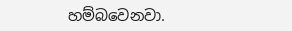හම්බවෙනවා.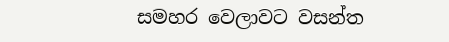සමහර වෙලාවට වසන්ත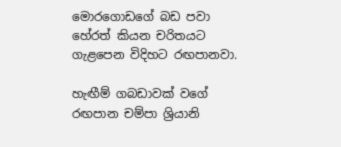මොරගොඩගේ බඩ පවා හේරත් කියන චරිතයට ගැළපෙන විදිහට රඟපානවා.

හැඟීම් ගබඩාවක් වගේ රඟපාන චම්පා ශ්‍රියානි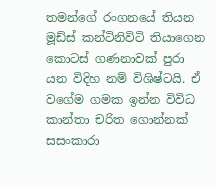තමන්ගේ රංගනයේ තියන මූඩ්ස් කන්ටිනිවිටි තියාගෙන කොටස් ගණනාවක් පුරා යන විදිහ නම් විශිෂ්ටයි. ඒ වගේම ගමක ඉන්න විවිධ කාන්තා චරිත ගොන්නක් සසංකාරා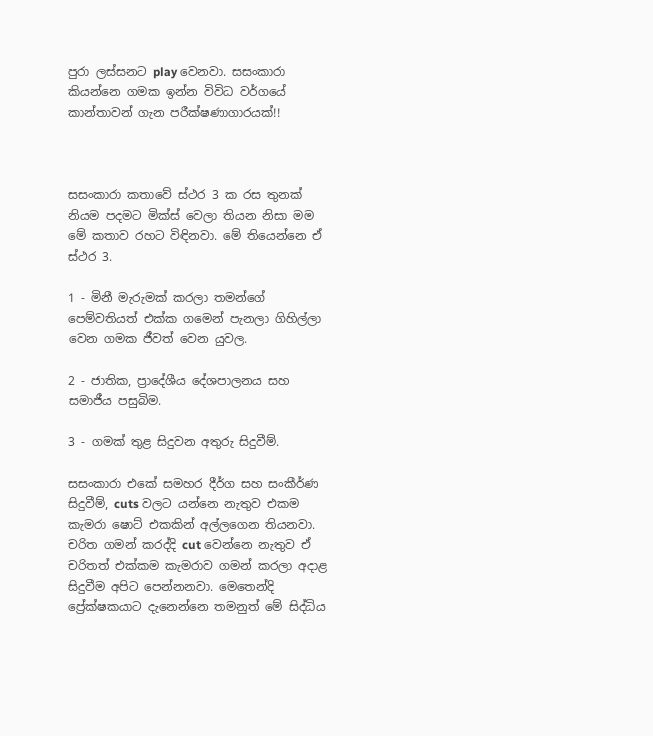පුරා ලස්සනට play වෙනවා. සසංකාරා කියන්නෙ ගමක ඉන්න විවිධ වර්ගයේ කාන්තාවන් ගැන පරීක්ෂණාගාරයක්!!



සසංකාරා කතාවේ ස්ථර 3 ක රස තුනක් නියම පදමට මික්ස් වෙලා තියන නිසා මම මේ කතාව රහට විඳිනවා. මේ තියෙන්නෙ ඒ ස්ථර 3.

1 - මිනී මැරුමක් කරලා තමන්ගේ පෙම්වතියත් එක්ක ගමෙන් පැනලා ගිහිල්ලා වෙන ගමක ජීවත් වෙන යුවල.

2 - ජාතික, ප්‍රාදේශීය දේශපාලනය සහ සමාජීය පසුබිම.

3 - ගමක් තුළ සිදුවන අතුරු සිදුවීම්.

සසංකාරා එකේ සමහර දීර්ග සහ සංකීර්ණ සිදුවීම්, cuts වලට යන්නෙ නැතුව එකම කැමරා ෂොට් එකකින් අල්ලගෙන තියනවා. චරිත ගමන් කරද්දි cut වෙන්නෙ නැතුව ඒ චරිතත් එක්කම කැමරාව ගමන් කරලා අදාළ සිදුවීම අපිට පෙන්නනවා. මෙතෙන්දි ප්‍රේක්ෂකයාට දැනෙන්නෙ තමනුත් මේ සිද්ධිය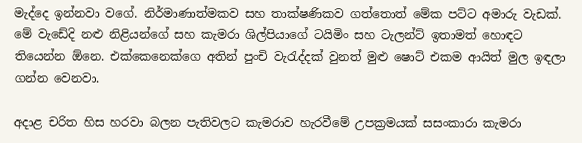මැද්දෙ ඉන්නවා වගේ. නිර්මාණාත්මකව සහ තාක්ෂණිකව ගත්තොත් මේක පට්ට අමාරු වැඩක්. මේ වැඩේදි නළු නිළියන්ගේ සහ කැමරා ශිල්පියාගේ ටයිමිං සහ ටැලන්ට් ඉතාමත් හොඳට තියෙන්න ඕනෙ. එක්කෙනෙක්ගෙ අතින් පුංචි වැරැද්දක් වුනත් මුළු ෂොට් එකම ආයිත් මුල ඉඳලා ගන්න වෙනවා.

අදාළ චරිත හිස හරවා බලන පැතිවලට කැමරාව හැරවීමේ උපක්‍රමයක් සසංකාරා කැමරා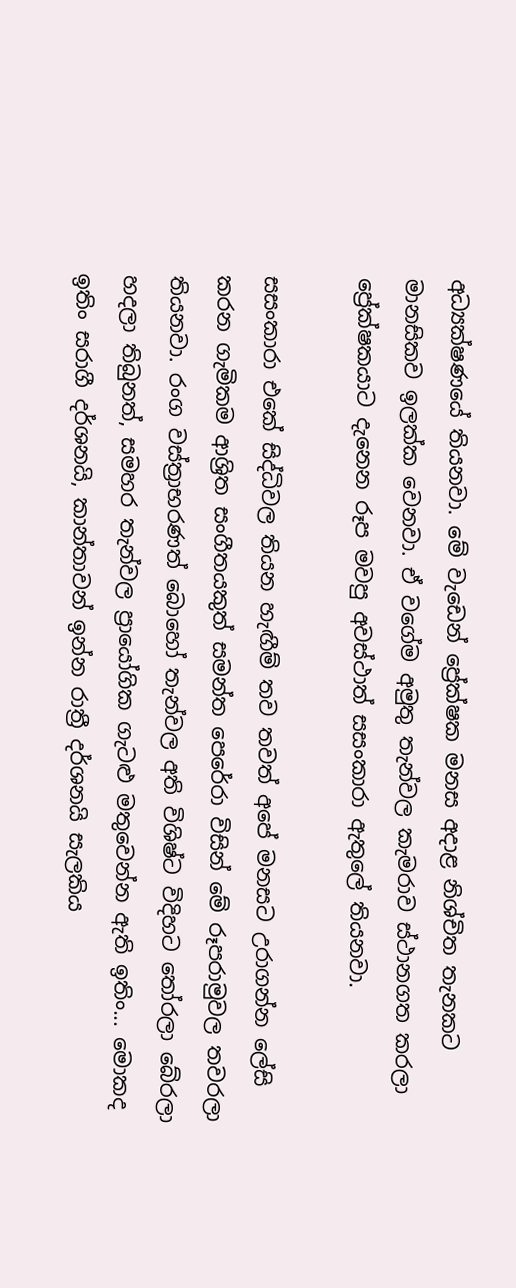අධ්‍යක්ෂණයේ තියනවා. මේ වැඩෙන් ප්‍රේක්ෂක මනස අදාළ නිශ්චිත තැනකට මානසිකව ඉලක්ක වෙනවා. ඒ වගේම අමුතු තැන්වල කැමරාව ස්ථානගත කරලා ප්‍රේක්ෂකයාට දැනෙන රූප මවපු අවස්ථාත් සසංකාරා ඇතුලේ තියනවා.

සසංකාරා එකේ සිද්ධිවල තියන හැඟීම් තව තවත් අපේ මනසට උරාගන්න ලේසි කරන ගැමිකම ආශ්‍රිත සංගීතයකුත් සමන්ත පෙරේරා විසින් මේ රූපරාමුවල තවරලා තියනවා. රංග වස්ත්‍රාභරණත් බොහෝ තැන්වල අති විශිෂ්ට විදිහට තෝරලා බේරලා හදලා තිබුනත්, සමහර තැන්වල ප්‍රායෝගික ගැටළු මතුවෙන්න ඇති ඉතිං... මොකද ඉතිං සරාගී දර්ශනයි, කාන්තාවන් ඉන්න රාත්‍රී දර්ශනයි සැලකිය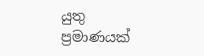යුතු ප්‍රමාණයක්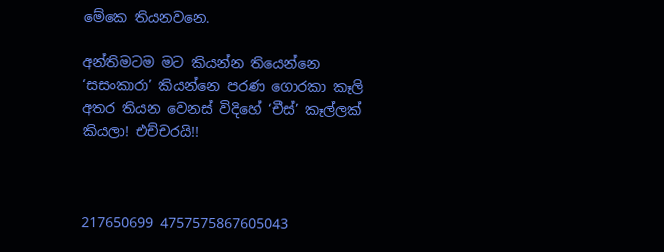මේකෙ තියනවනෙ.

අන්තිමටම මට කියන්න තියෙන්නෙ ‘සසංකාරා’ කියන්නෙ පරණ ගොරකා කෑලි අතර තියන වෙනස් විදිහේ ‘චීස්’ කෑල්ලක් කියලා! එච්චරයි!!



217650699 4757575867605043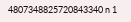4807348825720843340 n 1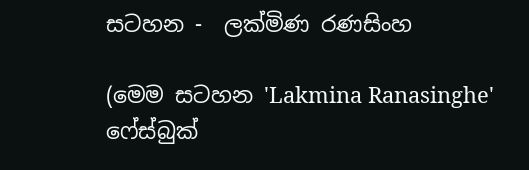සටහන -  ලක්මිණ රණසිංහ

(මෙම සටහන 'Lakmina Ranasinghe' ෆේස්බුක්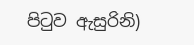පිටුව ඇසුරිනි)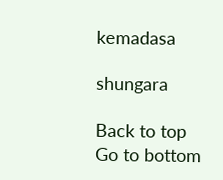kemadasa

shungara

Back to top
Go to bottom